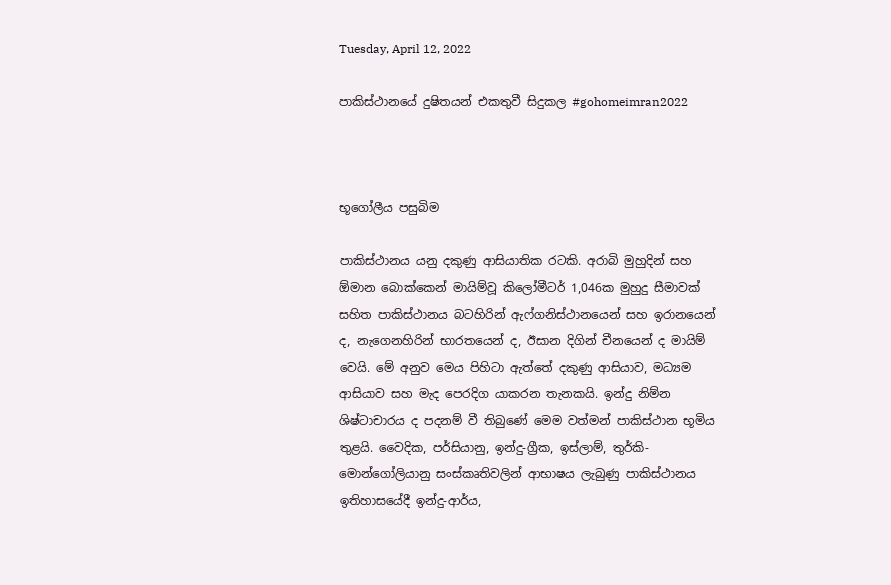Tuesday, April 12, 2022

පාකිස්ථානයේ දුෂිතයන් එකතුවී සිදුකල #gohomeimran2022



භූගෝලීය පසුබිම

පාකිස්ථානය යනු දකුණු ආසියාතික රටකි. අරාබි මුහුදින් සහ ඕමාන බොක්කෙන් මායිම්වූ කිලෝමීටර් 1,046ක මුහුදු සීමාවක් සහිත පාකිස්ථානය බටහිරින් ඇෆ්ගනිස්ථානයෙන් සහ ඉරානයෙන් ද, නැගෙනහිරින් භාරතයෙන් ද, ඊසාන දිගින් චීනයෙන් ද මායිම් වෙයි. මේ අනුව මෙය පිහිටා ඇත්තේ දකුණු ආසියාව, මධ්‍යම ආසියාව සහ මැද පෙරදිග යාකරන තැනකයි. ඉන්දු නිම්න ශිෂ්ටාචාරය ද පදනම් වී තිබුණේ මෙම වත්මන් පාකිස්ථාන භූමිය තුළයි. වෛදික, පර්සියානු, ඉන්දු-ග්‍රීක, ඉස්ලාම්, තුර්කි-මොන්ගෝලියානු සංස්කෘතිවලින් ආභාෂය ලැබුණු පාකිස්ථානය ඉතිහාසයේදී ඉන්දු-ආර්ය,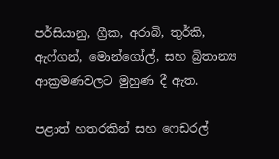පර්සියානු, ග්‍රීක, අරාබි, තුර්කි, ඇෆ්ගන්, මොන්ගෝල්, සහ බ්‍රිතාන්‍ය ආක්‍රමණවලට මුහුණ දී ඇත.

පළාත් හතරකින් සහ ෆෙඩරල්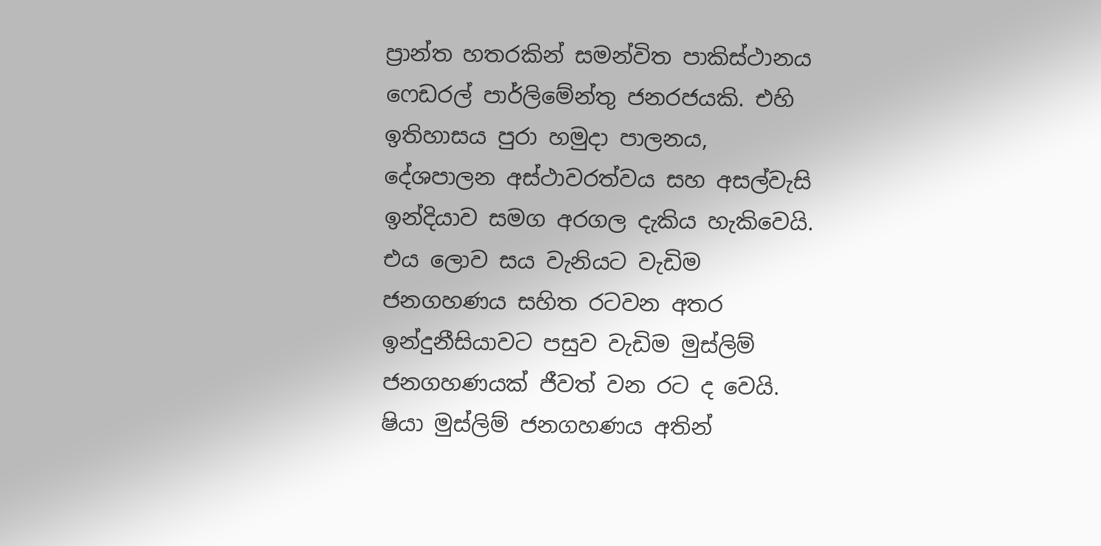ප්‍රාන්ත හතරකින් සමන්විත පාකිස්ථානය ෆෙඩරල් පාර්ලිමේන්තු ජනරජයකි. එහි ඉතිහාසය පුරා හමුදා පාලනය, දේශපාලන අස්ථාවරත්වය සහ අසල්වැසි ඉන්දියාව සමග අරගල දැකිය හැකිවෙයි. එය ලොව සය වැනියට වැඩිම ජනගහණය සහිත රටවන අතර ඉන්දුනීසියාවට පසුව වැඩිම මුස්ලිම් ජනගහණයක් ජීවත් වන රට ද වෙයි. ෂියා මුස්ලිම් ජනගහණය අතින්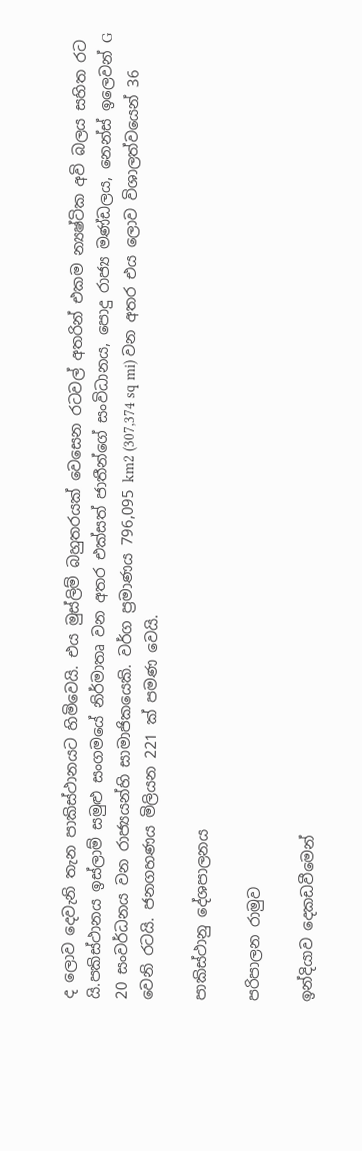ද ලොව දෙවැනි තැන පාකිස්ථානයට හිමිවෙයි. එය මුස්ලිම් බහුතරයක් වෙසෙන රටවල් අතරින් එකම න්‍යෂ්ටික අවි බලය සහිත රට යි.පකිස්ථානය ඉස්ලාම් සමුළු සංගමයේ නිර්මාතෘ වන අතර එක්සත් ජාතීන්ගේ සංවිධානය, පොදු රාජ්‍ය මණ්ඩලය, නෙන්ස් ඉලෙවන් G 20 සංවර්ධනය වන රාජ්‍යයන්හි සාමාජිකයෙකි. වර්ග ප්‍රමාණය 796,095 km2 (307,374 sq mi) වන අතර එය ලොව විශාලත්වයෙන් 36 වෙනි රටයි. ජනගහණය මිලියන 221 ක් පමණ වෙයි.

පාකිස්ථානු දේශපාලනය

පරිපාලන රාමුව

ඉන්දියාව දෙකඩවීමෙන්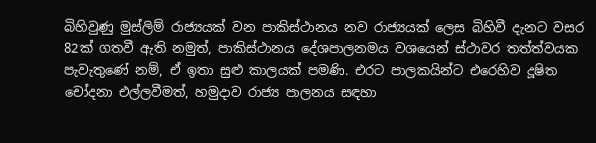බිහිවුණු මුස්ලිම් රාජ්‍යයක් වන පාකිස්ථානය නව රාජ්‍යයක් ලෙස බිහිවී දැනට වසර 82ක් ගතවී ඇති නමුත්, පාකිස්ථානය දේශපාලනමය වශයෙන් ස්ථාවර තත්ත්වයක පැවැතුණේ නම්, ඒ ඉතා සුළු කාලයක් පමණි. එරට පාලකයින්ට එරෙහිව දූෂිත චෝදනා එල්ලවීමත්, හමුදාව රාජ්‍ය පාලනය සඳහා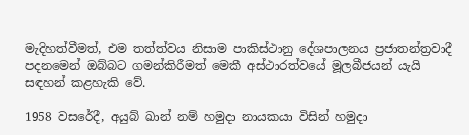මැදිහත්වීමත්, එම තත්ත්වය නිසාම පාකිස්ථානු දේශපාලනය ප්‍රජාතන්ත්‍රවාදී පදනමෙන් ඔබ්බට ගමන්කිරීමත් මෙකී අස්ථාරත්වයේ මූලබීජයන් යැයි සඳහන් කළහැකි වේ.

1958 වසරේදී, අයුබ් ඛාන් නම් හමුදා නායකයා විසින් හමුදා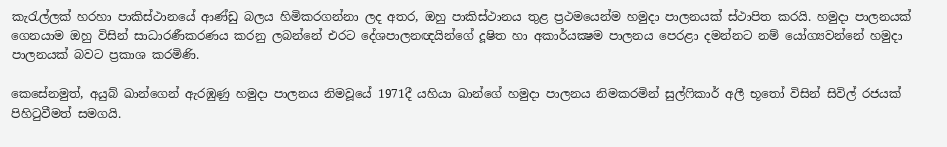කැරැල්ලක් හරහා පාකිස්ථානයේ ආණ්ඩු බලය හිමිකරගන්නා ලද අතර, ඔහු පාකිස්ථානය තුළ ප්‍රථමයෙන්ම හමුදා පාලනයක් ස්ථාපිත කරයි. හමුදා පාලනයක් ගෙනයාම ඔහු විසින් සාධාරණීකරණය කරනු ලබන්නේ එරට දේශපාලනඥයින්ගේ දූෂිත හා අකාර්යක්‍ෂම පාලනය පෙරළා දමන්නට නම් යෝග්‍යවන්නේ හමුදා පාලනයක් බවට ප්‍රකාශ කරමිණි.

කෙසේනමුත්, අයුබ් ඛාන්ගෙන් ඇරඹුණු හමුදා පාලනය නිමවූයේ 1971දී යහියා ඛාන්ගේ හමුදා පාලනය නිමකරමින් සුල්ෆිකාර් අලී භූතෝ විසින් සිවිල් රජයක් පිහිටුවීමත් සමගයි.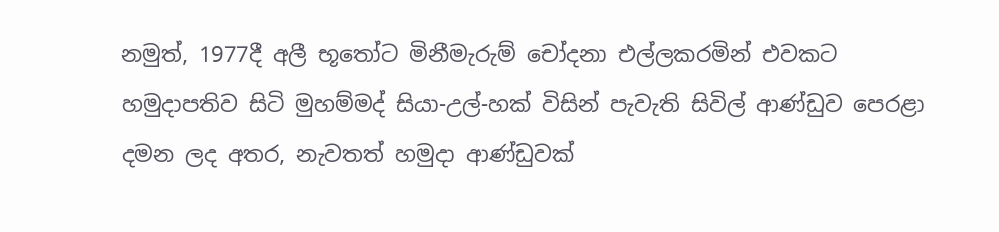නමුත්, 1977දී අලී භූතෝට මිනීමැරුම් චෝදනා එල්ලකරමින් එවකට හමුදාපතිව සිටි මුහම්මද් සියා-උල්-හක් විසින් පැවැති සිවිල් ආණ්ඩුව පෙරළා දමන ලද අතර, නැවතත් හමුදා ආණ්ඩුවක්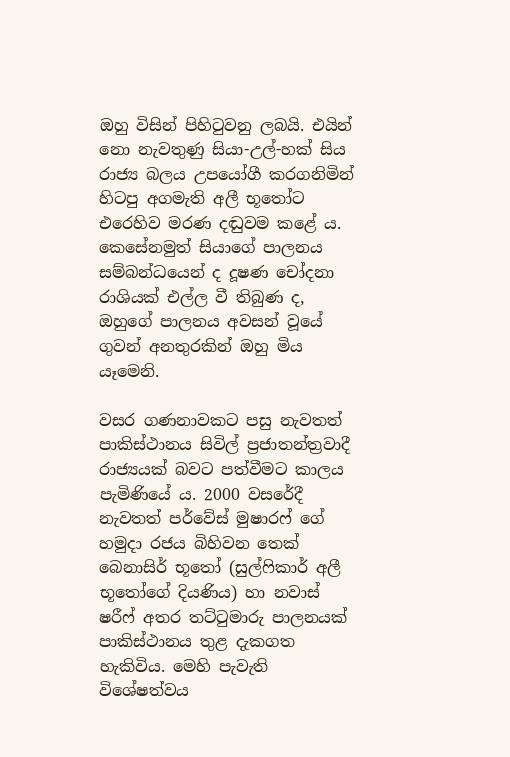ඔහු විසින් පිහිටුවනු ලබයි. එයින් නො නැවතුණු සියා-උල්-හක් සිය රාජ්‍ය බලය උපයෝගී කරගනිමින් හිටපු අගමැති අලී භූතෝට එරෙහිව මරණ දඬුවම කළේ ය. කෙසේනමුත් සියාගේ පාලනය සම්බන්ධයෙන් ද දූෂණ චෝදනා රාශියක් එල්ල වී තිබුණ ද, ඔහුගේ පාලනය අවසන් වූයේ ගුවන් අනතුරකින් ඔහු මිය යෑමෙනි.

වසර ගණනාවකට පසු නැවතත් පාකිස්ථානය සිවිල් ප්‍රජාතන්ත්‍රවාදී රාජ්‍යයක් බවට පත්වීමට කාලය පැමිණියේ ය. 2000 වසරේදී නැවතත් පර්වේස් මුෂාරෆ් ගේ හමුදා රජය බිහිවන තෙක් බෙනාසිර් භූතෝ (සුල්ෆිකාර් අලී භූතෝගේ දියණිය) හා නවාස් ෂරීෆ් අතර තට්ටුමාරු පාලනයක් පාකිස්ථානය තුළ දැකගත හැකිවිය. මෙහි පැවැති විශේෂත්වය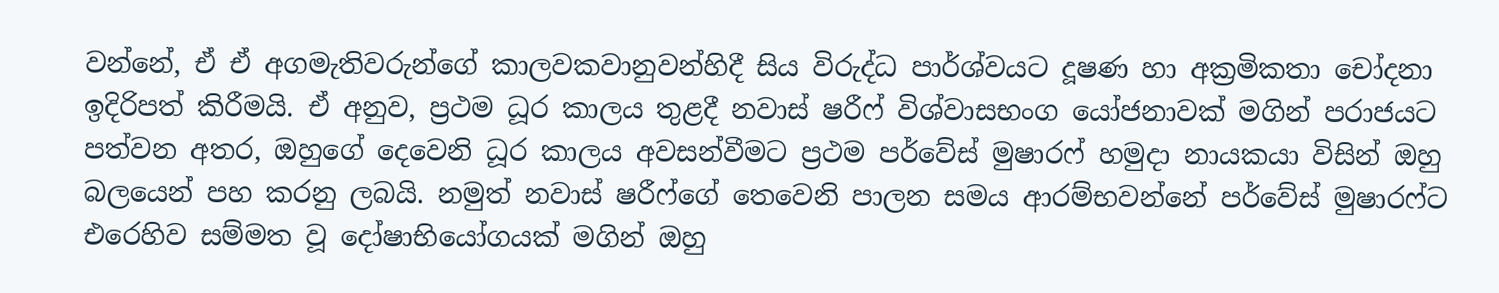වන්නේ, ඒ ඒ අගමැතිවරුන්ගේ කාලවකවානුවන්හිදී සිය විරුද්ධ පාර්ශ්වයට දූෂණ හා අක්‍රමිකතා චෝදනා ඉදිරිපත් කිරීමයි. ඒ අනුව, ප්‍රථම ධූර කාලය තුළදී නවාස් ෂරීෆ් විශ්වාසභංග යෝජනාවක් මගින් පරාජයට පත්වන අතර, ඔහුගේ දෙවෙනි ධූර කාලය අවසන්වීමට ප්‍රථම පර්වේස් මුෂාරෆ් හමුදා නායකයා විසින් ඔහු බලයෙන් පහ කරනු ලබයි. නමුත් නවාස් ෂරීෆ්ගේ තෙවෙනි පාලන සමය ආරම්භවන්නේ පර්වේස් මුෂාරෆ්ට එරෙහිව සම්මත වූ දෝෂාභියෝගයක් මගින් ඔහු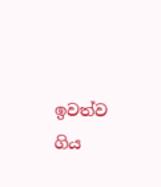ඉවත්ව ගිය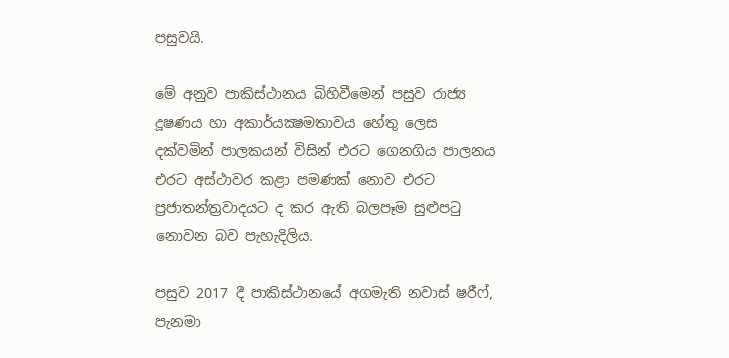පසුවයි.

මේ අනුව පාකිස්ථානය බිහිවීමෙන් පසුව රාජ්‍ය දූෂණය හා අකාර්යක්‍ෂමතාවය හේතු ලෙස දක්වමින් පාලකයන් විසින් එරට ගෙනගිය පාලනය එරට අස්ථාවර කළා පමණක් නොව එරට ප්‍රජාතන්ත්‍රවාදයට ද කර ඇති බලපෑම සුළුපටු නොවන බව පැහැදිලිය.

පසුව 2017 දී පාකිස්ථානයේ අගමැති නවාස් ෂරීෆ්, පැනමා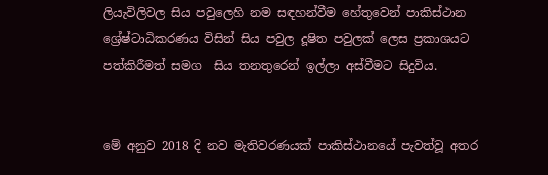ලියැවිලිවල සිය පවුලෙහි නම සඳහන්වීම හේතුවෙන් පාකිස්ථාන ශ්‍රේෂ්ටාධිකරණය විසින් සිය පවුල දූෂිත පවුලක් ලෙස ප්‍රකාශයට පත්කිරීමත් සමග  සිය තනතුරෙන් ඉල්ලා අස්වීමට සිදුවිය.


මේ අනුව 2018 දි නව මැතිවරණයක් පාකිස්ථානයේ පැවත්වූ අතර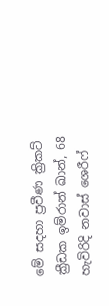මේ සදහා ප්‍රවීණ ක්‍රිකට් ක්‍රීඩක ඉම්රාන් ඛාන්, 68 හැවිරිදි නවාස් ශෙරීෆ්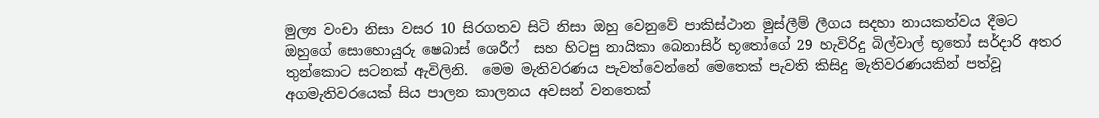මුල්‍ය වංචා නිසා වසර 10 සිරගතව සිටි නිසා ඔහු වෙනුවේ පාකිස්ථාන මුස්ලීම් ලීගය සදහා නායකත්වය දීමට ඔහුගේ සොහොයුරු ෂෙබාස් ශෙරීෆ්  සහ හිටපු නායිකා බෙනාසිර් භූතෝගේ 29 හැවිරිදු බිල්වාල් භූතෝ සර්දාරි අතර තුන්කොට සටනක් ඇවිලිනි.  මෙම මැතිවරණය පැවත්වෙන්නේ මෙතෙක් පැවති කිසිදු මැතිවරණයකින් පත්වූ අගමැතිවරයෙක් සිය පාලන කාලනය අවසන් වනතෙක්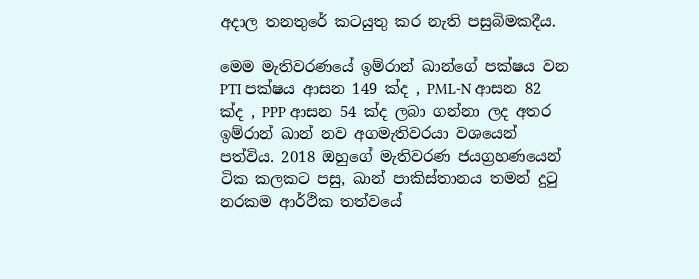අදාල තනතුරේ කටයුතු කර නැති පසුබිමකදීය.

මෙම මැතිවරණයේ ඉම්රාන් ඛාන්ගේ පක්ෂය වන PTI පක්ෂය ආසන 149 ක්ද , PML-N ආසන 82 ක්ද , PPP ආසන 54 ක්ද ලබා ගන්නා ලද අතර ඉම්රාන් ඛාන් නව අගමැතිවරයා වශයෙන් පත්විය. 2018 ඔහුගේ මැතිවරණ ජයග්‍රහණයෙන් ටික කලකට පසු, ඛාන් පාකිස්තානය තමන් දුටු නරකම ආර්ථික තත්වයේ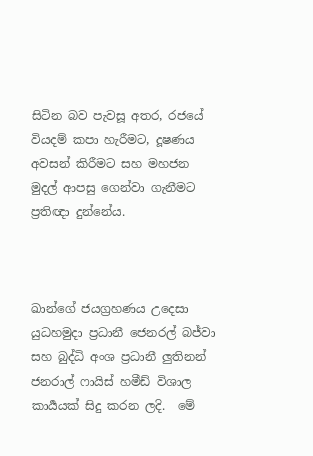සිටින බව පැවසූ අතර, රජයේ වියදම් කපා හැරීමට, දූෂණය අවසන් කිරීමට සහ මහජන මුදල් ආපසු ගෙන්වා ගැනීමට ප්‍රතිඥා දුන්නේය.



ඛාන්ගේ ජයග්‍රහණය උදෙසා යුධහමුදා ප්‍රධානී ජෙනරල් බජ්වා සහ බුද්ධි අංශ ප්‍රධානී ලුතිනන් ජනරාල් ෆායිස් හමීඩ් විශාල කාර්‍යයක් සිදු කරන ලදි.  මේ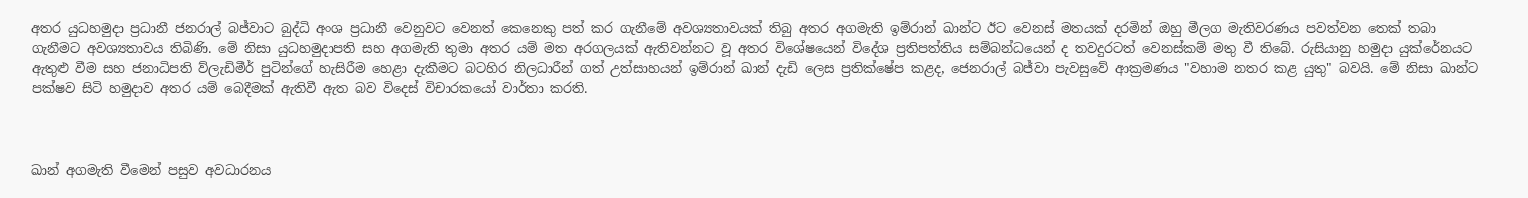අතර යුධහමුදා ප්‍රධානී ජනරාල් බජ්වාට බුද්ධි අංශ ප්‍රධානී වෙනුවට වෙනත් කෙනෙකු පත් කර ගැනීමේ අවශ්‍යතාවයක් තිබු අතර අගමැති ඉම්රාන් ඛාන්ට ඊට වෙනස් මතයක් දරමින් ඔහු මීලග මැතිවරණය පවත්වන තෙක් තබා ගැනීමට අවශ්‍යතාවය තිබිණි. මේ නිසා යුධහමුදාපති සහ අගමැති තුමා අතර යම් මත අරගලයක් ඇතිවන්නට වූ අතර විශේෂයෙන් විදේශ ප්‍රතිපත්තිය සම්බන්ධයෙන් ද තවදුරටත් වෙනස්කම් මතු වී තිබේ. රුසියානු හමුදා යුක්රේනයට ඇතුළු වීම සහ ජනාධිපති ව්ලැඩිමීර් පුටින්ගේ හැසිරීම හෙළා දැකීමට බටහිර නිලධාරීන් ගත් උත්සාහයන් ඉම්රාන් ඛාන් දැඩි ලෙස ප්‍රතික්ෂේප කළද, ජෙනරාල් බජ්වා පැවසුවේ ආක්‍රමණය "වහාම නතර කළ යුතු" බවයි. මේ නිසා ඛාන්ට පක්ෂව සිටි හමුදාව අතර යම් බෙදීමක් ඇතිවී ඇත බව විදෙස් විචාරකයෝ වාර්තා කරති.



ඛාන් අගමැති වීමෙන් පසුව අවධාරනය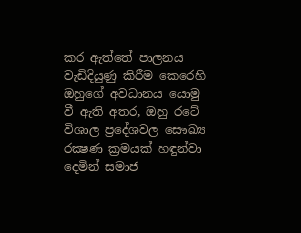කර ඇත්තේ පාලනය වැඩිදියුණු කිරීම කෙරෙහි ඔහුගේ අවධානය යොමු වී ඇති අතර, ඔහු රටේ විශාල ප්‍රදේශවල සෞඛ්‍ය රක්‍ෂණ ක්‍රමයක් හඳුන්වා දෙමින් සමාජ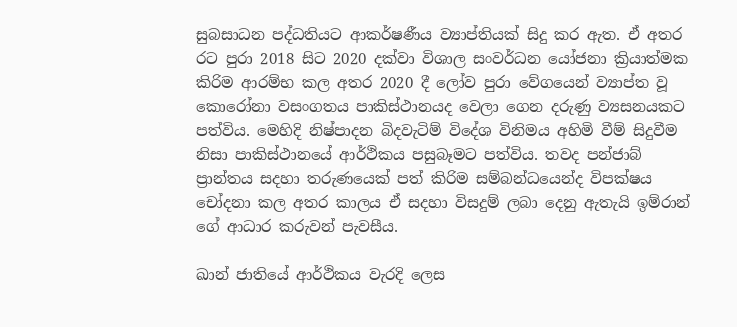සුබසාධන පද්ධතියට ආකර්ෂණීය ව්‍යාප්තියක් සිදු කර ඇත. ඒ අතර රට පුරා 2018 සිට 2020 දක්වා විශාල සංවර්ධන යෝජනා ක්‍රියාත්මක කිරිම ආරම්භ කල අතර 2020 දී ලෝව පුරා වේගයෙන් ව්‍යාප්ත වූ කොරෝනා වසංගතය පාකිස්ථානයද වෙලා ගෙන දරුණු ව්‍යසනයකට පත්විය. මෙහිදි නිෂ්පාදන බිදවැටිම් විදේශ විනිමය අහිමි වීම් සිදුවීම නිසා පාකිස්ථානයේ ආර්ථිකය පසුබෑමට පත්විය. තවද පන්ජාබ් ප්‍රාන්තය සදහා තරුණයෙක් පත් කිරිම සම්බන්ධයෙන්ද විපක්ෂය චෝදනා කල අතර කාලය ඒ සදහා විසදුම් ලබා දෙනු ඇතැයි ඉම්රාන් ගේ ආධාර කරුවන් පැවසීය.

ඛාන් ජාතියේ ආර්ථිකය වැරදි ලෙස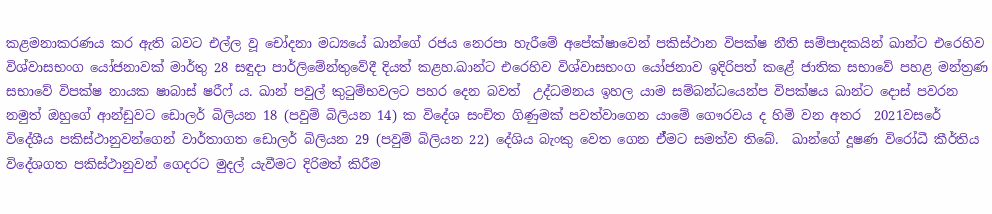කළමනාකරණය කර ඇති බවට එල්ල වූ චෝදනා මධ්‍යයේ ඛාන්ගේ රජය නෙරපා හැරීමේ අපේක්ෂාවෙන් පකිස්ථාන විපක්ෂ නීති සම්පාදකයින් ඛාන්ට එරෙහිව විශ්වාසභංග යෝජනාවක් මාර්තු 28 සඳුදා පාර්ලිමේන්තුවේදී දියත් කළහ.ඛාන්ට එරෙහිව විශ්වාසභංග යෝජනාව ඉදිරිපත් කළේ ජාතික සභාවේ පහළ මන්ත්‍රණ සභාවේ විපක්ෂ නායක ෂාබාස් ෂරීෆ් ය. ඛාන් පවුල් කුටුම්භවලට පහර දෙන බවත්  උද්ධමනය ඉහල යාම සම්බන්ධයෙන්ප විපක්ෂය ඛාන්ට දොස් පවරන නමුත් ඔහුගේ ආන්ඩුවට ඩොලර් බිලියන 18 (පවුම් බිලියන 14) ක විදේශ සංචිත ගිණුමක් පවත්වාගෙන යාමේ ගෞරවය ද හිමි වන අතර  2021වසරේ විදේශීය පකිස්ථානුවන්ගෙන් වාර්තාගත ඩොලර් බිලියන 29 (පවුම් බිලියන 22) දේශිය බැංකු වෙත ගෙන ඒ්මට සමත්ව තිබේ.  ඛාන්ගේ දූෂණ විරෝධී කීර්තිය විදේශගත පකිස්ථානුවන් ගෙදරට මුදල් යැවීමට දිරිමත් කිරීම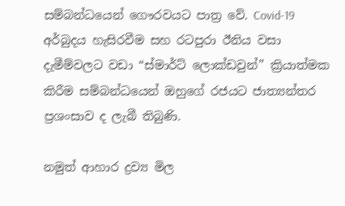සම්බන්ධයෙන් ගෞරවයට පාත්‍ර වේ. Covid-19 අර්බුදය හැසිරවීම සහ රටපුරා ඊනිය වසා දැමීම්වලට වඩා “ස්මාර්ට් ලොක්ඩවුන්” ක්‍රියාත්මක කිරීම සම්බන්ධයෙන් ඔහුගේ රජයට ජාත්‍යන්තර ප්‍රශංසාව ද ලැබී තිබුණි.

නමුත් ආහාර ද්‍රව්‍ය මිල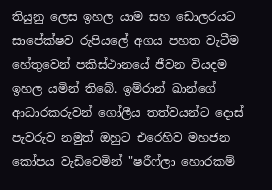තියුනු ලෙස ඉහල යාම සහ ඩොලරයට සාපේක්ෂව රුපියලේ අගය පහත වැටීම හේතුවෙන් පකිස්ථානයේ ජීවන වියදම ඉහල යමින් තිබේ. ඉම්රාන් ඛාන්ගේ ආධාරකරුවන් ගෝලීය තත්වයන්ට දොස් පැවරුව නමුත් ඔහුට එරෙහිව මහජන කෝපය වැඩිවෙමින් "ෂරීෆ්ලා හොරකම්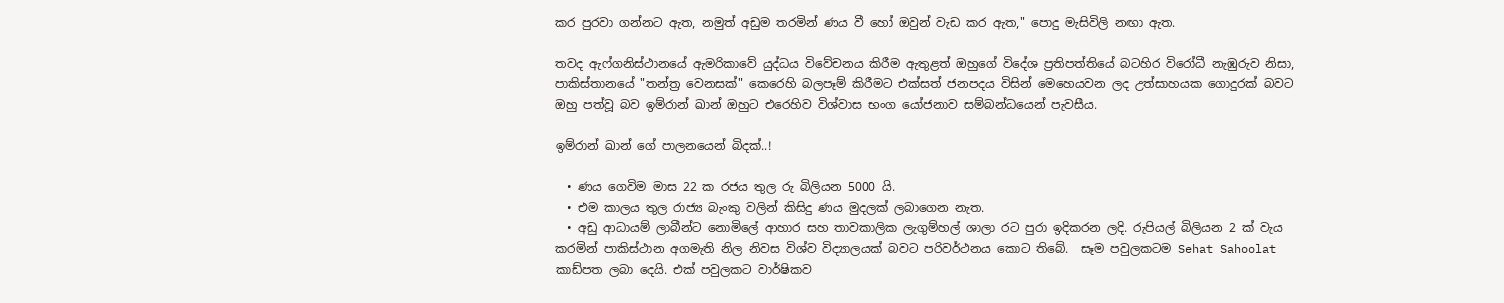කර පුරවා ගන්නට ඇත, නමුත් අඩුම තරමින් ණය වී හෝ ඔවුන් වැඩ කර ඇත," පොදු මැසිවිලි නඟා ඇත.

තවද ඇෆ්ගනිස්ථානයේ ඇමරිකාවේ යුද්ධය විවේචනය කිරීම ඇතුළත් ඔහුගේ විදේශ ප්‍රතිපත්තියේ බටහිර විරෝධී නැඹුරුව නිසා, පාකිස්තානයේ "තන්ත්‍ර වෙනසක්" කෙරෙහි බලපෑම් කිරීමට එක්සත් ජනපදය විසින් මෙහෙයවන ලද උත්සාහයක ගොදුරක් බවට ඔහු පත්වූ බව ඉම්රාන් ඛාන් ඔහුට එරෙහිව විශ්වාස භංග යෝජනාව සම්බන්ධයෙන් පැවසීය.

ඉම්රාන් ඛාන් ගේ පාලනයෙන් බිදක්..!

  • ණය ගෙවිම මාස 22 ක රජය තුල රු බිලියන 5000 යි.
  • එම කාලය තුල රාජ්‍ය බැංකු වලින් කිසිදු ණය මුදලක් ලබාගෙන නැත.
  • අඩු ආධායම් ලාබීන්ට නොමිලේ ආහාර සහ තාවකාලික ලැගුම්හල් ශාලා රට පුරා ඉදිකරන ලදි. රුපියල් බිලියන 2 ක් වැය කරමින් පාකිස්ථාන අගමැති නිල නිවස විශ්ව විද්‍යාලයක් බවට පරිවර්ථනය කොට ති‌බේ.  සෑම පවුලකටම Sehat Sahoolat කාඩ්පත ලබා දෙයි. එක් පවුලකට වාර්ෂිකව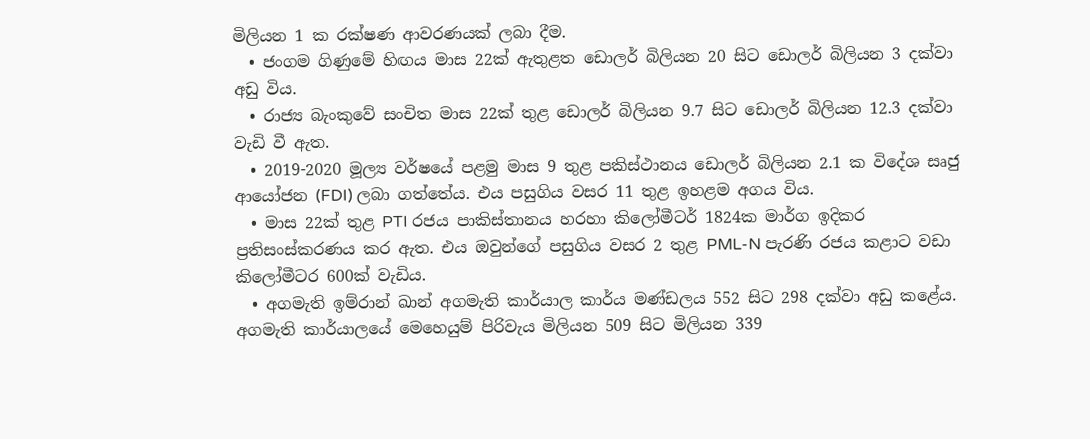මිලියන 1 ක රක්ෂණ ආවරණයක් ලබා දීම.
  • ජංගම ගිණුමේ හිඟය මාස 22ක් ඇතුළත ඩොලර් බිලියන 20 සිට ඩොලර් බිලියන 3 දක්වා අඩු විය.
  • රාජ්‍ය බැංකුවේ සංචිත මාස 22ක් තුළ ඩොලර් බිලියන 9.7 සිට ඩොලර් බිලියන 12.3 දක්වා වැඩි වී ඇත.
  • 2019-2020 මූල්‍ය වර්ෂයේ පළමු මාස 9 තුළ පකිස්ථානය ඩොලර් බිලියන 2.1 ක විදේශ සෘජු ආයෝජන (FDI) ලබා ගත්තේය. එය පසුගිය වසර 11 තුළ ඉහළම අගය විය.
  • මාස 22ක් තුළ PTI රජය පාකිස්තානය හරහා කිලෝමීටර් 1824ක මාර්ග ඉදිකර ප්‍රතිසංස්කරණය කර ඇත. එය ඔවුන්ගේ පසුගිය වසර 2 තුළ PML-N පැරණි රජය කළාට වඩා කිලෝමීටර 600ක් වැඩිය.
  • අගමැති ඉම්රාන් ඛාන් අගමැති කාර්යාල කාර්ය මණ්ඩලය 552 සිට 298 දක්වා අඩු කළේය. අගමැති කාර්යාලයේ මෙහෙයුම් පිරිවැය මිලියන 509 සිට මිලියන 339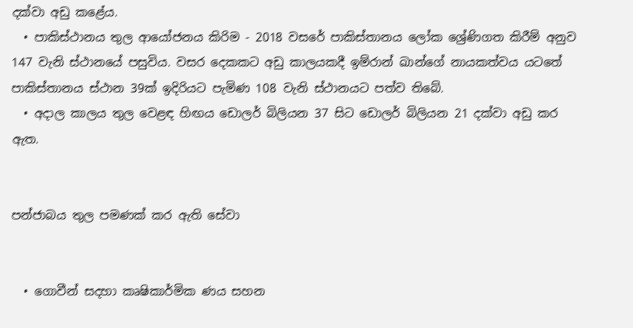දක්වා අඩු කළේය.
  • පාකිස්ථානය තුල ආයෝජනය කිරිම - 2018 වසරේ පාකිස්තානය ලෝක ශ්‍රේණිගත කිරීම් අනුව 147 වැනි ස්ථානයේ පසුවිය. වසර දෙකකට අඩු කාලයකදී ඉම්රාන් ඛාන්ගේ නායකත්වය යටතේ පාකිස්තානය ස්ථාන 39ක් ඉදිරියට පැමිණ 108 වැනි ස්ථානයට පත්ව තිබේ.
  • අදාල කාලය තුල වෙළඳ හිඟය ඩොලර් බිලියන 37 සිට ඩොලර් බිලියන 21 දක්වා අඩු කර ඇත.


පන්ජාබය තුල පමණක් කර ඇති සේවා


  • ගොවීන් සදහා කෘෂිකාර්මික ණය සහන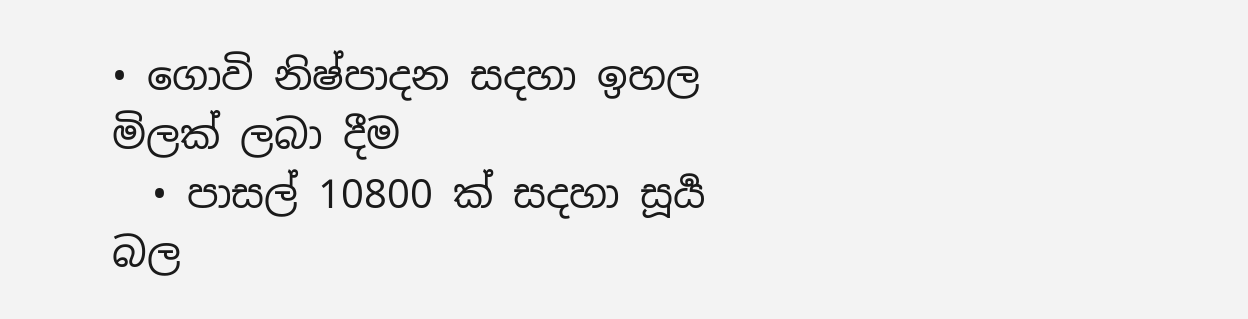• ගොවි නිෂ්පාදන සදහා ඉහල මිලක් ලබා දීම
  • පාසල් 10800 ක් සදහා සූර්‍ය බල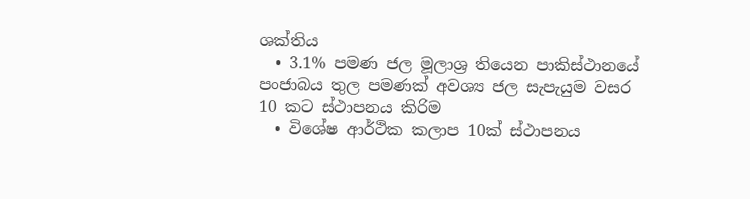ශක්තිය
  • 3.1% පමණ ජල මූලාශ්‍ර තියෙන පාකිස්ථානයේ පංජාබය තුල පමණක් අවශ්‍ය ජල සැපැයුම වසර 10 කට ස්ථාපනය කිරිම
  • විශේෂ ආර්ථික කලාප 10ක් ස්ථාපනය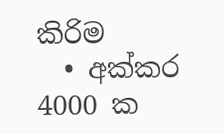කිරිම
  • අක්කර 4000 ක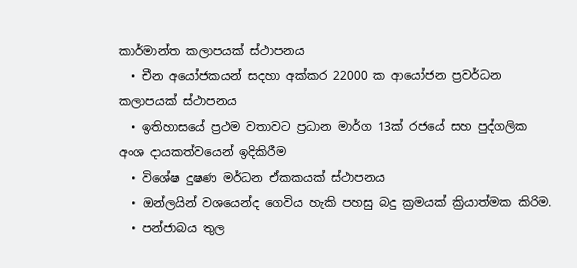කාර්මාන්ත කලාපයක් ස්ථාපනය
  • චීන අයෝජකයන් සදහා අක්කර 22000 ක ආයෝජන ප්‍රවර්ධන කලාපයක් ස්ථාපනය
  • ඉතිහාසයේ ප්‍රථම වතාවට ප්‍රධාන මාර්ග 13ක් රජයේ සහ පුද්ගලික අංශ දායකත්වයෙන් ඉදිකිරීම
  • විශේෂ දුෂණ මර්ධන ඒකකයක් ස්ථාපනය
  • ඔන්ලයින් වශයෙන්ද ගෙවිය හැකි පහසු බදු ක්‍රමයක් ‌ක්‍රියාත්මක කිරිම.
  • පන්ජාබය තුල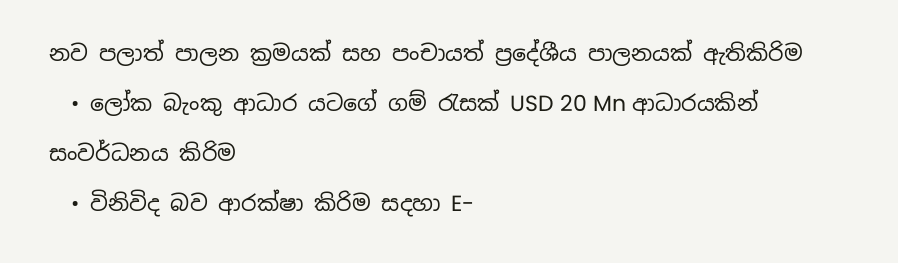නව පලාත් පාලන ක්‍රමයක් සහ පංචායත් ප්‍රදේශීය පාලනයක් ඇතිකිරිම
  • ලෝක බැංකු ආධාර යටගේ ගම් රැසක් ‌USD 20 Mn ආධාරයකින් සංවර්ධනය කිරිම
  • විනිවිද බව ආරක්ෂා කිරිම සදහා E-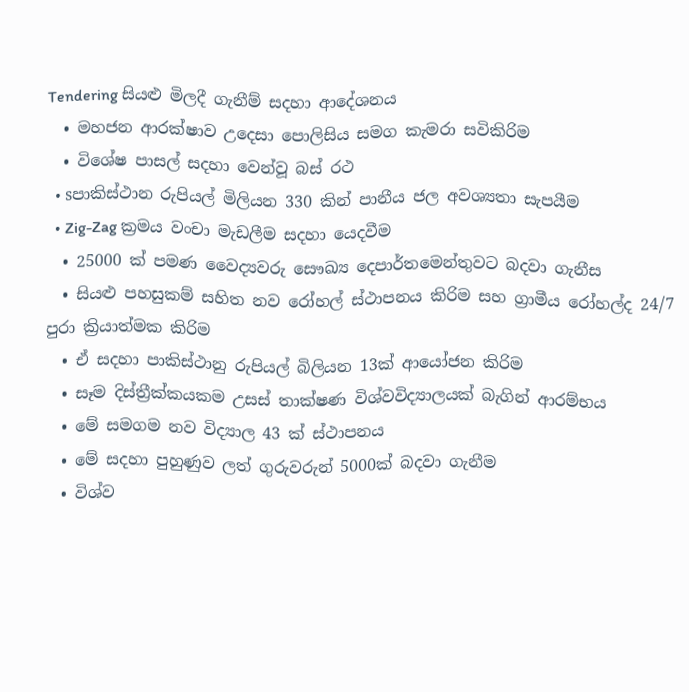Tendering සියළු මිලදී ගැනීම් සදහා ආදේශනය
  • මහජන ආරක්ෂාව උදෙසා පොලිසිය සමග කැමරා සවිකිරිම
  • විශේෂ පාසල් සදහා වෙන්වූ බස් රථ
  • sපාකිස්ථාන රුපියල් මිලියන 330 කින් පානීය ජල අවශ්‍යතා සැපයීම
  • Zig-Zag ක්‍රමය වංචා මැඩලීම සදහා යෙදවීම
  • 25000 ක් පමණ වෛද්‍යවරු සෞඛ්‍ය දෙපාර්තමෙන්තුවට බදවා ගැනීස
  • සියළු පහසුකම් සහිත නව රෝහල් ස්ථාපනය කිරිම සහ ග්‍රාමීය රෝහල්ද 24/7 පුරා ක්‍රියාත්මක කිරිම
  • ඒ සදහා පාකිස්ථානු රුපියල් බිලියන 13ක් ආයෝජන කිරිම
  • සෑම දිස්ත්‍රීක්කයකම උසස් තාක්ෂණ විශ්වවිද්‍යාලයක් බැගින් ආරම්භය
  • මේ සමගම නව විද්‍යාල 43 ක් ස්ථාපනය
  • මේ සදහා පුහුණුව ලත් ගුරුවරුන් 5000ක් බදවා ගැනීම
  • විශ්ව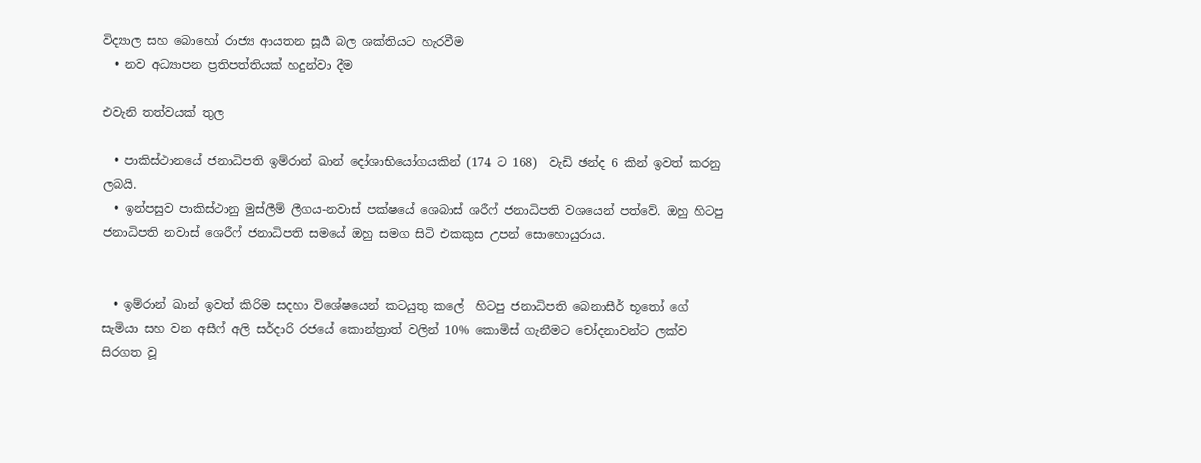විද්‍යාල සහ බොහෝ රාජ්‍ය ආයතන සූර්‍ය බල ශක්තියට හැරවීම
  • නව අධ්‍යාපන ප්‍රතිපත්තියක් හදුන්වා දීම

එවැනි තත්වයක් තුල

  • පාකිස්ථානයේ ජනාධිපති ඉම්රාන් ඛාන් දෝශාභියෝගයකින් (174 ට 168)  වැඩි ඡන්ද 6 කින් ඉවත් කරනු ලබයි.
  • ඉන්පසුව පාකිස්ථානු මුස්ලීම් ලීගය-නවාස් පක්ෂයේ ශෙබාස් ශරීෆ් ජනාධිපති වශයෙන් පත්වේ. ඔහු හිටපු ජනාධිපති නවාස් ශෙරීෆ් ජනාධිපති සමයේ ඔහු සමග සිටි එකකුස උපන් සොහොයුරාය.


  • ඉම්රාන් ඛාන් ඉවත් කිරිම සදහා විශේෂයෙන් කටයුතු කලේ  හිටපු ජනාධිපති බෙනාසීර් භූතෝ ගේ සැමියා සහ වන අසීෆ් අලි සර්දාරි රජයේ කොන්ත්‍රාත් වලින් 10% කොමිස් ගැනීමට චෝදනාවන්ට ලක්ව සිරගත වූ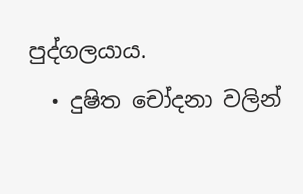පුද්ගලයාය.
  • දුෂිත චෝදනා වලින්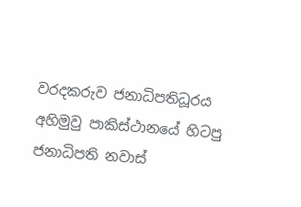වරදකරුව ජනාධිපතිධූරය අහිමුවු පාකිස්ථානයේ හිටපු ජනාධිපති නවාස්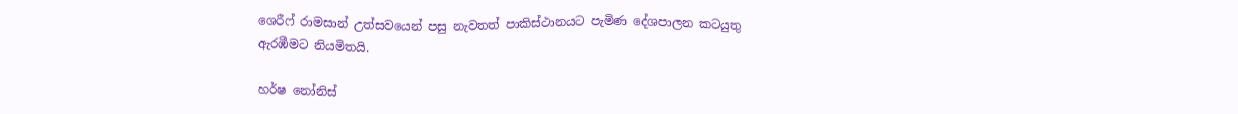ශෙරීෆ් රාමසාන් උත්සවයෙන් පසු නැවතත් පාකිස්ථානයට පැමිණ දේශපාලන කටයුතු ඇරඹීමට නියමිතයි.

හර්ෂ නෝනිස්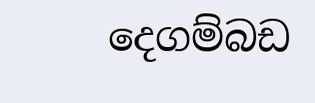දෙගම්බඩ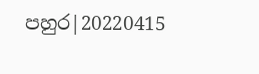පහුර|20220415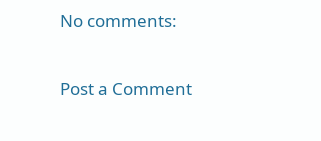No comments:

Post a Comment